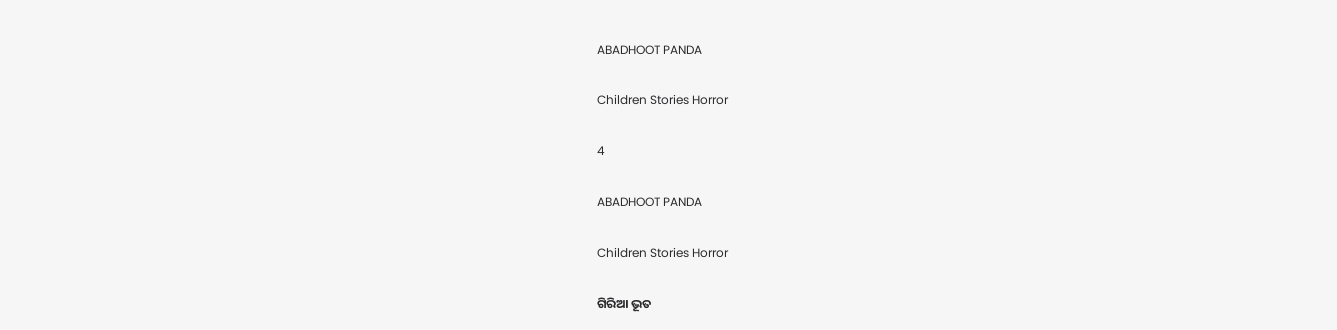ABADHOOT PANDA

Children Stories Horror

4

ABADHOOT PANDA

Children Stories Horror

ଗିରିଆ ଭୂତ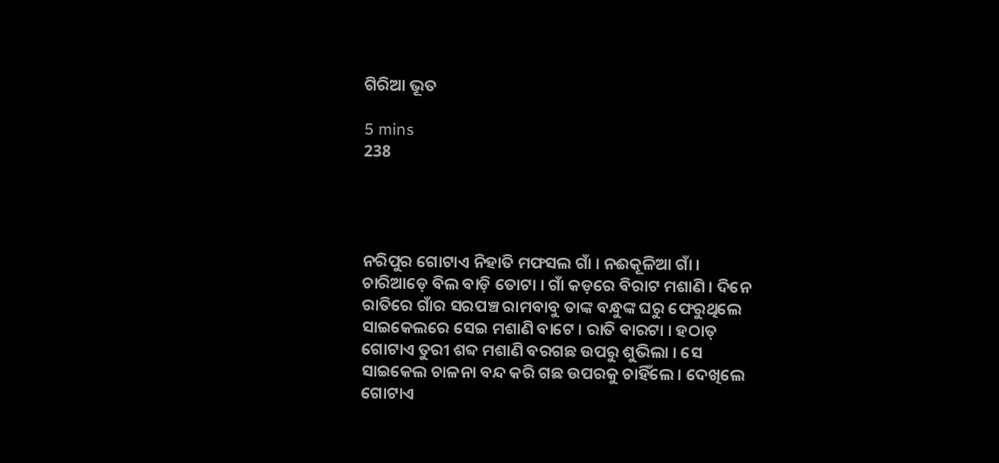ଗିରିଆ ଭୂତ

5 mins
238




ନରିପୁର ଗୋଟାଏ ନିହାତି ମଫସଲ ଗାଁ । ନଈକୂଳିଆ ଗାଁ । ଚାରିଆଡ଼େ ବିଲ ବାଡ଼ି ତୋଟା । ଗାଁ କଡ଼ରେ ବିରାଟ ମଶାଣି । ଦିନେ ରାତିରେ ଗାଁର ସରପଞ୍ଚ ରାମବାବୁ ତାଙ୍କ ବନ୍ଧୁଙ୍କ ଘରୁ ଫେରୁଥିଲେ ସାଇକେଲରେ ସେଇ ମଶାଣି ବାଟେ । ରାତି ବାରଟା । ହଠାତ୍ ଗୋଟାଏ ତୁରୀ ଶବ୍ଦ ମଶାଣି ବରଗଛ ଉପରୁ ଶୁଭିଲା । ସେ ସାଇକେଲ ଚାଳନା ବନ୍ଦ କରି ଗଛ ଉପରକୁ ଚାହିଁଲେ । ଦେଖିଲେ ଗୋଟାଏ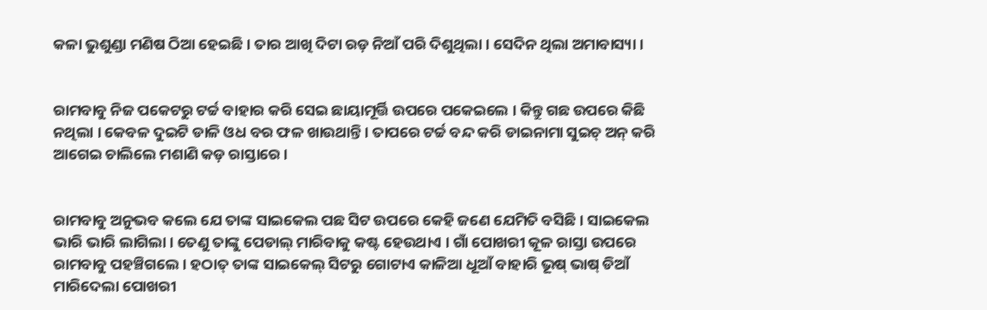କଳା ଭୁଶୁଣ୍ଡା ମଣିଷ ଠିଆ ହେଇଛି । ତାର ଆଖି ଦିଟା ରଡ଼ ନିଆଁ ପରି ଦିଶୁଥିଲା । ସେଦିନ ଥିଲା ଅମାବାସ୍ୟା ।


ରାମବାବୁ ନିଜ ପକେଟରୁ ଟର୍ଚ୍ଚ ବାହାର କରି ସେଇ ଛାୟାମୂର୍ତ୍ତି ଉପରେ ପକେଇଲେ । କିନ୍ତୁ ଗଛ ଉପରେ କିଛି ନଥିଲା । କେବଳ ଦୁଇଟି ଡାଳି ଓଧ ବର ଫଳ ଖାଉଥାନ୍ତି । ତାପରେ ଟର୍ଚ୍ଚ ବନ୍ଦ କରି ଡାଇନାମା ସୁଇଚ୍ ଅନ୍ କରି ଆଗେଇ ଚାଲିଲେ ମଶାଣି କଡ଼ ରାସ୍ତାରେ ।


ରାମବାବୁ ଅନୁଭବ କଲେ ଯେ ତାଙ୍କ ସାଇକେଲ ପଛ ସିଟ ଉପରେ କେହି ଜଣେ ଯେମିତି ବସିଛି । ସାଇକେଲ ଭାରି ଭାରି ଲାଗିଲା । ତେଣୁ ତାଙ୍କୁ ପେଡାଲ୍ ମାରିବାକୁ କଷ୍ଟ ହେଉଥାଏ । ଗାଁ ପୋଖରୀ କୂଳ ରାସ୍ତା ଉପରେ ରାମବାବୁ ପହଞ୍ଚିଗଲେ । ହଠାତ୍ ତାଙ୍କ ସାଇକେଲ୍ ସିଟରୁ ଗୋଟାଏ କାଳିଆ ଧୂଆଁ ବାହାରି ଭୂଷ୍ ଭାଷ୍ ଡିଆଁ ମାରିଦେଲା ପୋଖରୀ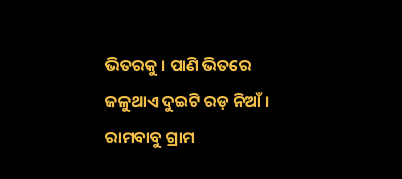ଭିତରକୁ । ପାଣି ଭିତରେ ଜଳୁଥାଏ ଦୁଇଟି ରଡ଼ ନିଆଁ । ରାମବାବୁ ଗ୍ରାମ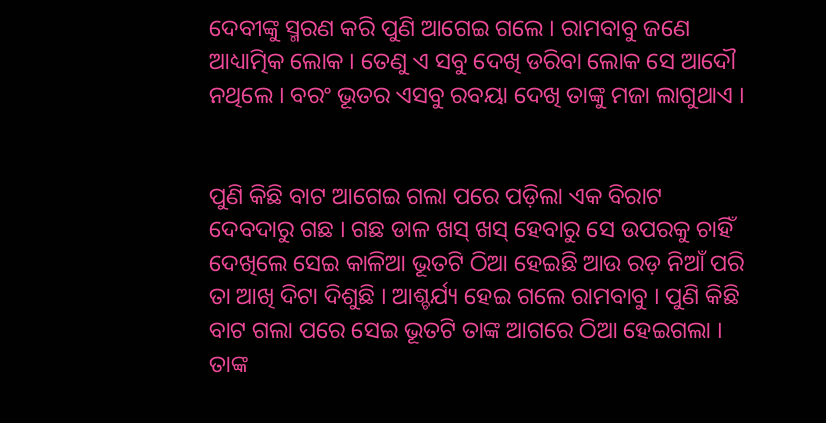ଦେବୀଙ୍କୁ ସ୍ମରଣ କରି ପୁଣି ଆଗେଇ ଗଲେ । ରାମବାବୁ ଜଣେ ଆଧ୍ୟାତ୍ମିକ ଲୋକ । ତେଣୁ ଏ ସବୁ ଦେଖି ଡରିବା ଲୋକ ସେ ଆଦୌ ନଥିଲେ । ବରଂ ଭୂତର ଏସବୁ ରବୟା ଦେଖି ତାଙ୍କୁ ମଜା ଲାଗୁଥାଏ ।


ପୁଣି କିଛି ବାଟ ଆଗେଇ ଗଲା ପରେ ପଡ଼ିଲା ଏକ ବିରାଟ ଦେବଦାରୁ ଗଛ । ଗଛ ଡାଳ ଖସ୍ ଖସ୍ ହେବାରୁ ସେ ଉପରକୁ ଚାହିଁ ଦେଖିଲେ ସେଇ କାଳିଆ ଭୂତଟି ଠିଆ ହେଇଛି ଆଉ ରଡ଼ ନିଆଁ ପରି ତା ଆଖି ଦିଟା ଦିଶୁଛି । ଆଶ୍ଚର୍ଯ୍ୟ ହେଇ ଗଲେ ରାମବାବୁ । ପୁଣି କିଛି ବାଟ ଗଲା ପରେ ସେଇ ଭୂତଟି ତାଙ୍କ ଆଗରେ ଠିଆ ହେଇଗଲା । ତାଙ୍କ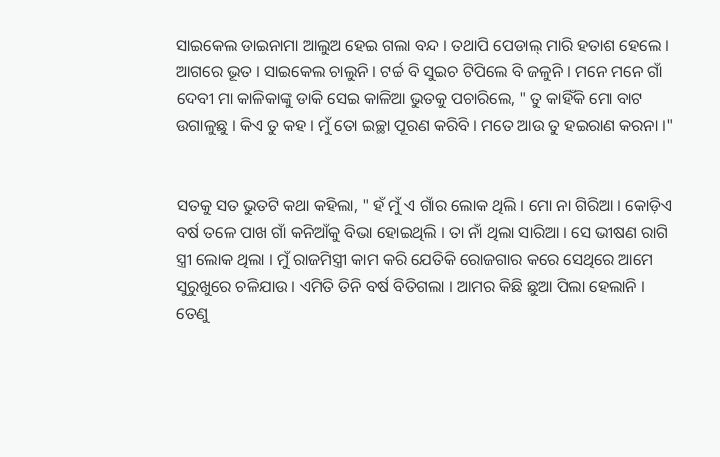ସାଇକେଲ ଡାଇନାମା ଆଲୁଅ ହେଇ ଗଲା ବନ୍ଦ । ତଥାପି ପେଡାଲ୍ ମାରି ହତାଶ ହେଲେ । ଆଗରେ ଭୂତ । ସାଇକେଲ ଚାଲୁନି । ଟର୍ଚ୍ଚ ବି ସୁଇଚ ଟିପିଲେ ବି ଜଳୁନି । ମନେ ମନେ ଗାଁ ଦେବୀ ମା କାଳିକାଙ୍କୁ ଡାକି ସେଇ କାଳିଆ ଭୁତକୁ ପଚାରିଲେ, " ତୁ କାହିଁକି ମୋ ବାଟ ଉଗାଳୁଛୁ । କିଏ ତୁ କହ । ମୁଁ ତୋ ଇଚ୍ଛା ପୂରଣ କରିବି । ମତେ ଆଉ ତୁ ହଇରାଣ କରନା ।"


ସତକୁ ସତ ଭୁତଟି କଥା କହିଲା, " ହଁ ମୁଁ ଏ ଗାଁର ଲୋକ ଥିଲି । ମୋ ନା ଗିରିଆ । କୋଡ଼ିଏ ବର୍ଷ ତଳେ ପାଖ ଗାଁ କନିଆଁକୁ ବିଭା ହୋଇଥିଲି । ତା ନାଁ ଥିଲା ସାରିଆ । ସେ ଭୀଷଣ ରାଗି ସ୍ତ୍ରୀ ଲୋକ ଥିଲା । ମୁଁ ରାଜମିସ୍ତ୍ରୀ କାମ କରି ଯେତିକି ରୋଜଗାର କରେ ସେଥିରେ ଆମେ ସୁରୁଖୁରେ ଚଳିଯାଉ । ଏମିତି ତିନି ବର୍ଷ ବିତିଗଲା । ଆମର କିଛି ଛୁଆ ପିଲା ହେଲାନି । ତେଣୁ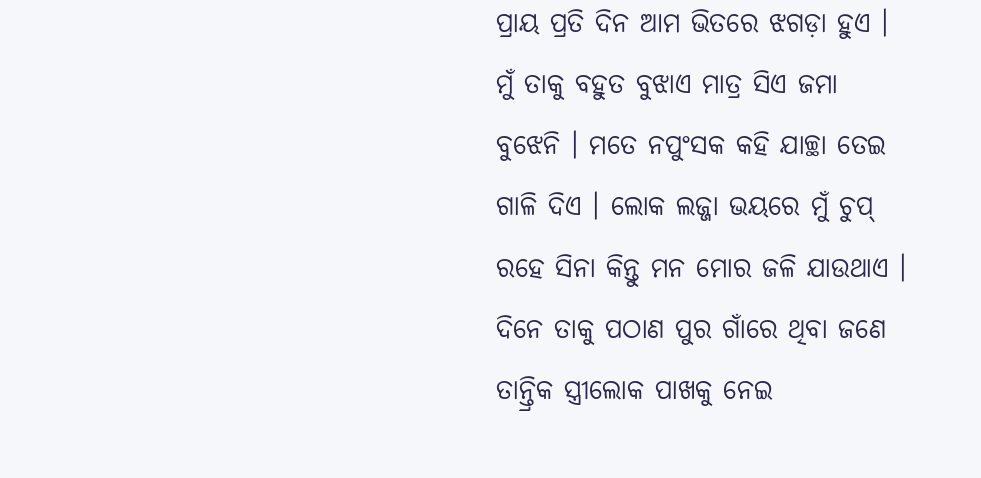ପ୍ରାୟ ପ୍ରତି ଦିନ ଆମ ଭିତରେ ଝଗଡ଼ା ହୁଏ । ମୁଁ ତାକୁ ବହୁତ ବୁଝାଏ ମାତ୍ର ସିଏ ଜମା ବୁଝେନି । ମତେ ନପୁଂସକ କହି ଯାଚ୍ଛା ତେଇ ଗାଳି ଦିଏ । ଲୋକ ଲଜ୍ଜା ଭୟରେ ମୁଁ ଚୁପ୍ ରହେ ସିନା କିନ୍ତୁ ମନ ମୋର ଜଳି ଯାଉଥାଏ । ଦିନେ ତାକୁ ପଠାଣ ପୁର ଗାଁରେ ଥିବା ଜଣେ ତାନ୍ତ୍ରିକ ସ୍ତ୍ରୀଲୋକ ପାଖକୁ ନେଇ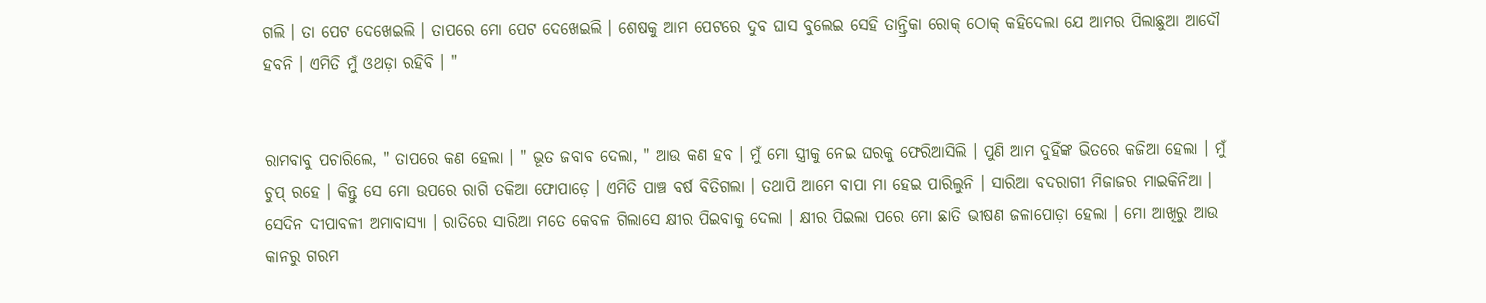ଗଲି । ତା ପେଟ ଦେଖେଇଲି । ତାପରେ ମୋ ପେଟ ଦେଖେଇଲି । ଶେଷକୁ ଆମ ପେଟରେ ଦୁବ ଘାସ ବୁଲେଇ ସେହି ତାନ୍ତ୍ରିକା ରୋକ୍ ଠୋକ୍ କହିଦେଲା ଯେ ଆମର ପିଲାଛୁଆ ଆଦୌ ହବନି । ଏମିତି ମୁଁ ଓଥଡ଼ା ରହିବି । "


ରାମବାବୁ ପଚାରିଲେ, " ତାପରେ କଣ ହେଲା । " ଭୂତ ଜବାବ ଦେଲା, " ଆଉ କଣ ହବ । ମୁଁ ମୋ ସ୍ତ୍ରୀକୁ ନେଇ ଘରକୁ ଫେରିଆସିଲି । ପୁଣି ଆମ ଦୁହିଁଙ୍କ ଭିତରେ କଜିଆ ହେଲା । ମୁଁ ଚୁପ୍ ରହେ । କିନ୍ତୁ ସେ ମୋ ଉପରେ ରାଗି ତକିଆ ଫୋପାଡ଼େ । ଏମିତି ପାଞ୍ଚ ବର୍ଷ ବିତିଗଲା । ତଥାପି ଆମେ ବାପା ମା ହେଇ ପାରିଲୁନି । ସାରିଆ ବଦରାଗୀ ମିଜାଜର ମାଇକିନିଆ । ସେଦିନ ଦୀପାବଳୀ ଅମାବାସ୍ୟା । ରାତିରେ ସାରିଆ ମତେ କେବଳ ଗିଲାସେ କ୍ଷୀର ପିଇବାକୁ ଦେଲା । କ୍ଷୀର ପିଇଲା ପରେ ମୋ ଛାତି ଭୀଷଣ ଜଳାପୋଡ଼ା ହେଲା । ମୋ ଆଖିରୁ ଆଉ କାନରୁ ଗରମ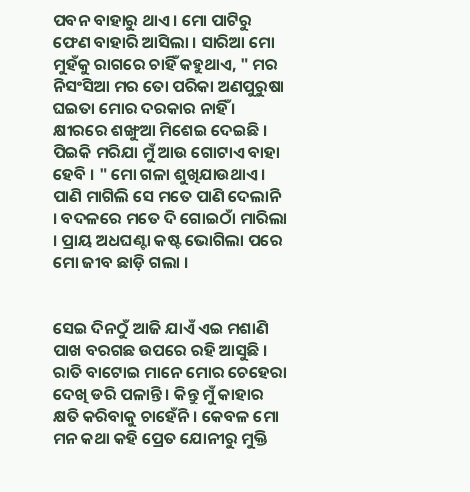ପବନ ବାହାରୁ ଥାଏ । ମୋ ପାଟିରୁ ଫେଣ ବାହାରି ଆସିଲା । ସାରିଆ ମୋ ମୁହଁକୁ ରାଗରେ ଚାହିଁ କହୁଥାଏ, " ମର ନିସଂସିଆ ମର ତୋ ପରିକା ଅଣପୁରୁଷା ଘଇତା ମୋର ଦରକାର ନାହିଁ । କ୍ଷୀରରେ ଶଙ୍ଖୁଆ ମିଶେଇ ଦେଇଛି । ପିଇକି ମରିଯା ମୁଁ ଆଉ ଗୋଟାଏ ବାହା ହେବି । " ମୋ ଗଳା ଶୁଖିଯାଉଥାଏ । ପାଣି ମାଗିଲି ସେ ମତେ ପାଣି ଦେଲାନି । ବଦଳରେ ମତେ ଦି ଗୋଇଠାଁ ମାରିଲା । ପ୍ରାୟ ଅଧଘଣ୍ଟା କଷ୍ଟ ଭୋଗିଲା ପରେ ମୋ ଜୀବ ଛାଡ଼ି ଗଲା ।


ସେଇ ଦିନଠୁଁ ଆଜି ଯାଏଁ ଏଇ ମଶାଣି ପାଖ ବରଗଛ ଉପରେ ରହି ଆସୁଛି । ରାତି ବାଟୋଇ ମାନେ ମୋର ଚେହେରା ଦେଖି ଡରି ପଳାନ୍ତି । କିନ୍ତୁ ମୁଁ କାହାର କ୍ଷତି କରିବାକୁ ଚାହେଁନି । କେବଳ ମୋ ମନ କଥା କହି ପ୍ରେତ ଯୋନୀରୁ ମୁକ୍ତି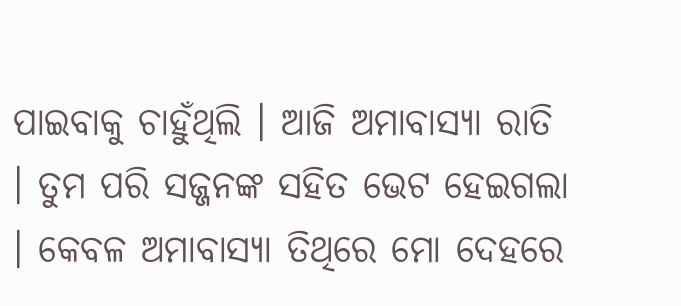ପାଇବାକୁ ଚାହୁଁଥିଲି । ଆଜି ଅମାବାସ୍ୟା ରାତି । ତୁମ ପରି ସଜ୍ଜନଙ୍କ ସହିତ ଭେଟ ହେଇଗଲା । କେବଳ ଅମାବାସ୍ୟା ତିଥିରେ ମୋ ଦେହରେ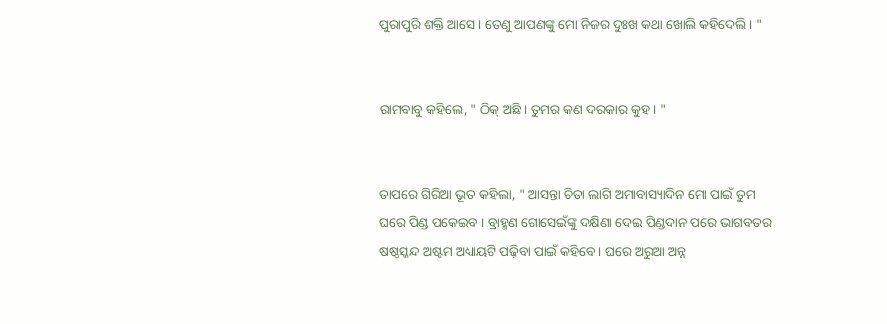ପୁରାପୁରି ଶକ୍ତି ଆସେ । ତେଣୁ ଆପଣଙ୍କୁ ମୋ ନିଜର ଦୁଃଖ କଥା ଖୋଲି କହିଦେଲି । "


ରାମବାବୁ କହିଲେ, " ଠିକ୍ ଅଛି । ତୁମର କଣ ଦରକାର କୁହ । "


ତାପରେ ଗିରିଆ ଭୂତ କହିଲା, " ଆସନ୍ତା ଚିତା ଲାଗି ଅମାବାସ୍ୟାଦିନ ମୋ ପାଇଁ ତୁମ ଘରେ ପିଣ୍ଡ ପକେଇବ । ବ୍ରାହ୍ମଣ ଗୋସେଇଁଙ୍କୁ ଦକ୍ଷିଣା ଦେଇ ପିଣ୍ଡଦାନ ପରେ ଭାଗବତର ଷଷ୍ଠସ୍କନ୍ଦ ଅଷ୍ଟମ ଅଧ୍ୟାୟଟି ପଢ଼ିବା ପାଇଁ କହିବେ । ଘରେ ଅରୁଆ ଅନ୍ନ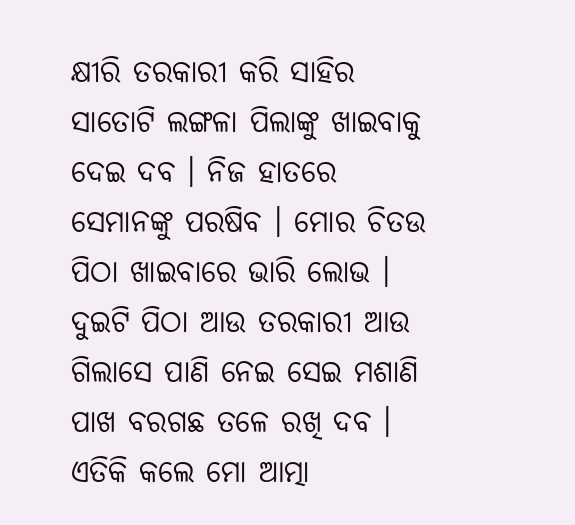କ୍ଷୀରି ତରକାରୀ କରି ସାହିର ସାତୋଟି ଲଙ୍ଗଳା ପିଲାଙ୍କୁ ଖାଇବାକୁ ଦେଇ ଦବ । ନିଜ ହାତରେ ସେମାନଙ୍କୁ ପରଷିବ । ମୋର ଚିତଉ ପିଠା ଖାଇବାରେ ଭାରି ଲୋଭ । ଦୁଇଟି ପିଠା ଆଉ ତରକାରୀ ଆଉ ଗିଲାସେ ପାଣି ନେଇ ସେଇ ମଶାଣି ପାଖ ବରଗଛ ତଳେ ରଖି ଦବ । ଏତିକି କଲେ ମୋ ଆତ୍ମା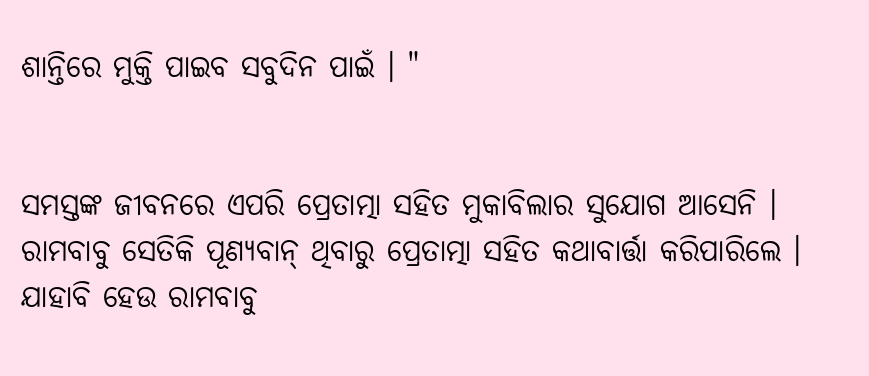ଶାନ୍ତିରେ ମୁକ୍ତି ପାଇବ ସବୁଦିନ ପାଇଁ । "


ସମସ୍ତଙ୍କ ଜୀବନରେ ଏପରି ପ୍ରେତାତ୍ମା ସହିତ ମୁକାବିଲାର ସୁଯୋଗ ଆସେନି । ରାମବାବୁ ସେତିକି ପୂଣ୍ୟବାନ୍ ଥିବାରୁ ପ୍ରେତାତ୍ମା ସହିତ କଥାବାର୍ତ୍ତା କରିପାରିଲେ । ଯାହାବି ହେଉ ରାମବାବୁ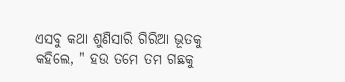ଏସବୁ କଥା ଶୁଣିସାରି ଗିରିଆ ଭୂତକୁ କହିଲେ, " ହଉ ତମେ ତମ ଗଛକୁ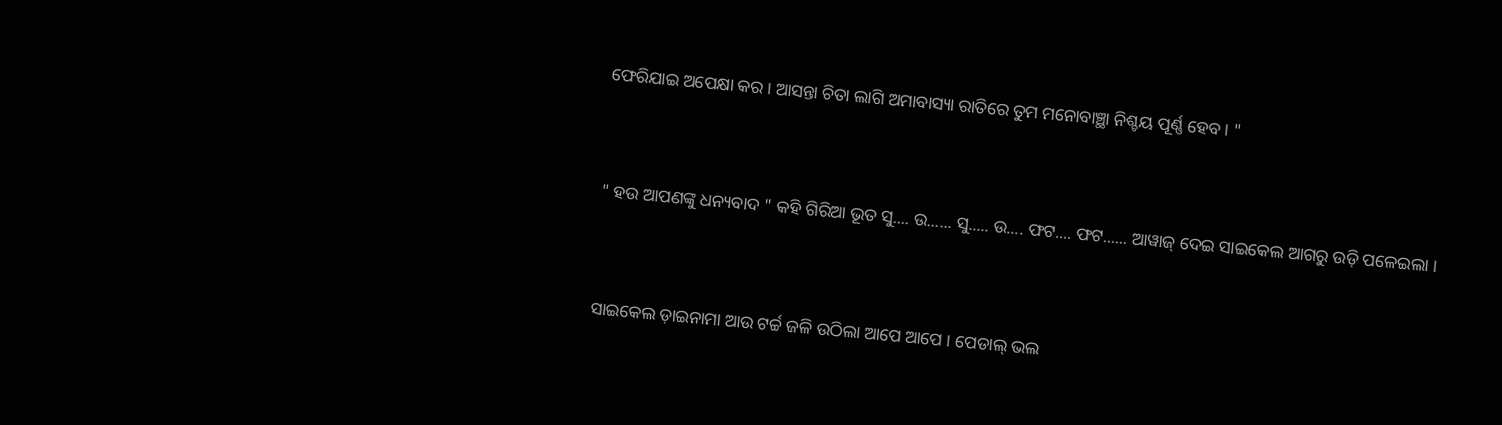ଫେରିଯାଇ ଅପେକ୍ଷା କର । ଆସନ୍ତା ଚିତା ଲାଗି ଅମାବାସ୍ୟା ରାତିରେ ତୁମ ମନୋବାଞ୍ଛା ନିଶ୍ଚୟ ପୂର୍ଣ୍ଣ ହେବ । "


" ହଉ ଆପଣଙ୍କୁ ଧନ୍ୟବାଦ " କହି ଗିରିଆ ଭୂତ ସୁ.... ଉ...... ସୁ..... ଉ.... ଫଟ.... ଫଟ...... ଆୱାଜ୍ ଦେଇ ସାଇକେଲ ଆଗରୁ ଉଡ଼ି ପଳେଇଲା ।


ସାଇକେଲ ଡ଼ାଇନାମା ଆଉ ଟର୍ଚ୍ଚ ଜଳି ଉଠିଲା ଆପେ ଆପେ । ପେଡାଲ୍ ଭଲ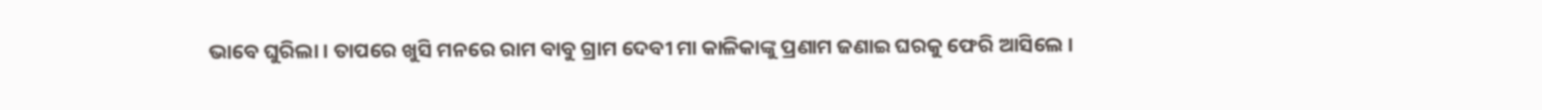ଭାବେ ଘୁରିଲା । ତାପରେ ଖୁସି ମନରେ ରାମ ବାବୁ ଗ୍ରାମ ଦେବୀ ମା କାଳିକାଙ୍କୁ ପ୍ରଣାମ ଜଣାଇ ଘରକୁ ଫେରି ଆସିଲେ ।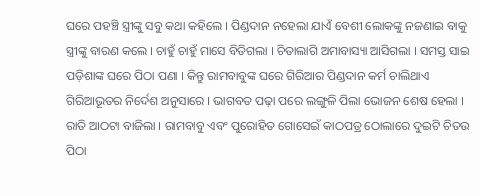ଘରେ ପହଞ୍ଚି ସ୍ତ୍ରୀଙ୍କୁ ସବୁ କଥା କହିଲେ । ପିଣ୍ଡଦାନ ନହେଲା ଯାଏଁ ବେଶୀ ଲୋକଙ୍କୁ ନଜଣାଇ ବାକୁ ସ୍ତ୍ରୀଙ୍କୁ ବାରଣ କଲେ । ଚାହୁଁ ଚାହୁଁ ମାସେ ବିତିଗଲା । ଚିତାଲାଗି ଅମାବାସ୍ୟା ଆସିଗଲା । ସମସ୍ତ ସାଇ ପଡ଼ିଶାଙ୍କ ଘରେ ପିଠା ପଣା । କିନ୍ତୁ ରାମବାବୁଙ୍କ ଘରେ ଗିରିଆର ପିଣ୍ଡଦାନ କର୍ମ ଚାଲିଥାଏ ଗିରିଆଭୂତର ନିର୍ଦେଶ ଅନୁସାରେ । ଭାଗବତ ପଢ଼ା ପରେ ଲଙ୍ଗୁଳି ପିଲା ଭୋଜନ ଶେଷ ହେଲା । ରାତି ଆଠଟା ବାଜିଲା । ରାମବାବୁ ଏବଂ ପୁରୋହିତ ଗୋସେଇଁ କାଠପତ୍ର ଠୋଲାରେ ଦୁଇଟି ଚିତଉ ପିଠା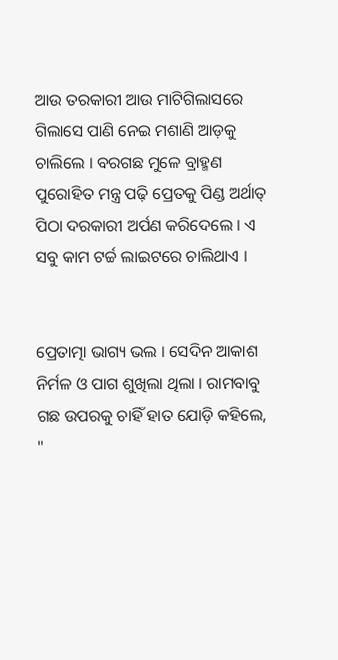ଆଉ ତରକାରୀ ଆଉ ମାଟିଗିଲାସରେ ଗିଲାସେ ପାଣି ନେଇ ମଶାଣି ଆଡ଼କୁ ଚାଲିଲେ । ବରଗଛ ମୁଳେ ବ୍ରାହ୍ମଣ ପୁରୋହିତ ମନ୍ତ୍ର ପଢ଼ି ପ୍ରେତକୁ ପିଣ୍ଡ ଅର୍ଥାତ୍ ପିଠା ଦରକାରୀ ଅର୍ପଣ କରିଦେଲେ । ଏ ସବୁ କାମ ଟର୍ଚ୍ଚ ଲାଇଟରେ ଚାଲିଥାଏ ।


ପ୍ରେତାତ୍ମା ଭାଗ୍ୟ ଭଲ । ସେଦିନ ଆକାଶ ନିର୍ମଳ ଓ ପାଗ ଶୁଖିଲା ଥିଲା । ରାମବାବୁ ଗଛ ଉପରକୁ ଚାହିଁ ହାତ ଯୋଡ଼ି କହିଲେ, "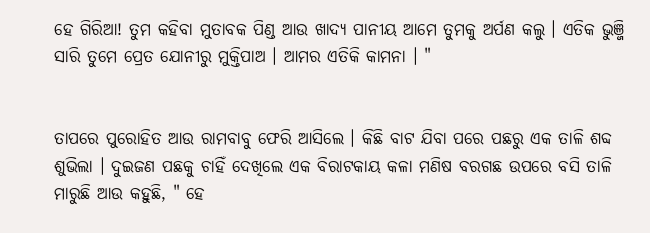ହେ ଗିରିଆ! ତୁମ କହିବା ମୁତାବକ ପିଣ୍ଡ ଆଉ ଖାଦ୍ୟ ପାନୀୟ ଆମେ ତୁମକୁ ଅର୍ପଣ କଲୁ । ଏତିକ ଭୁଞ୍ଜି ସାରି ତୁମେ ପ୍ରେତ ଯୋନୀରୁ ମୁକ୍ତିପାଅ । ଆମର ଏତିକି କାମନା । "


ତାପରେ ପୁରୋହିତ ଆଉ ରାମବାବୁ ଫେରି ଆସିଲେ । କିଛି ବାଟ ଯିବା ପରେ ପଛରୁ ଏକ ତାଳି ଶବ୍ଦ ଶୁଭିଲା । ଦୁଇଜଣ ପଛକୁ ଚାହିଁ ଦେଖିଲେ ଏକ ବିରାଟକାୟ କଳା ମଣିଷ ବରଗଛ ଉପରେ ବସି ତାଳି ମାରୁଛି ଆଉ କହୁଛି, " ହେ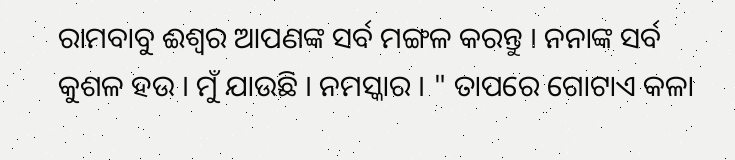ରାମବାବୁ ଈଶ୍ବର ଆପଣଙ୍କ ସର୍ବ ମଙ୍ଗଳ କରନ୍ତୁ । ନନାଙ୍କ ସର୍ବ କୁଶଳ ହଉ । ମୁଁ ଯାଉଛି । ନମସ୍କାର । " ତାପରେ ଗୋଟାଏ କଳା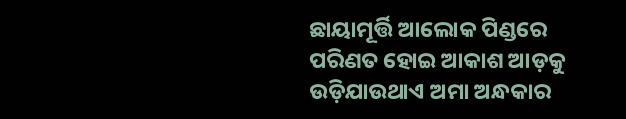ଛାୟାମୂର୍ତ୍ତି ଆଲୋକ ପିଣ୍ଡରେ ପରିଣତ ହୋଇ ଆକାଶ ଆଡ଼କୁ ଉଡ଼ିଯାଉଥାଏ ଅମା ଅନ୍ଧକାର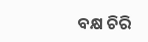ବକ୍ଷ ଚିରି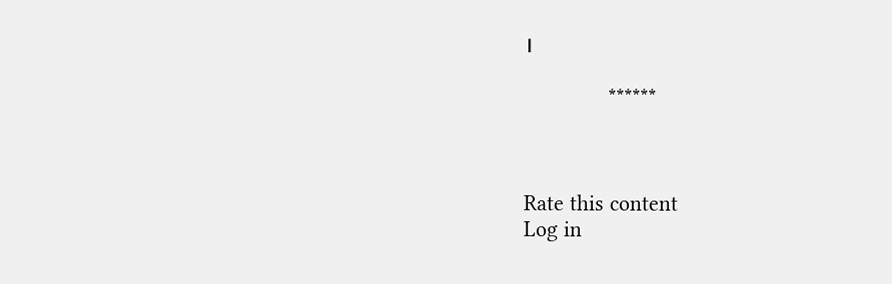।

              ******



Rate this content
Log in